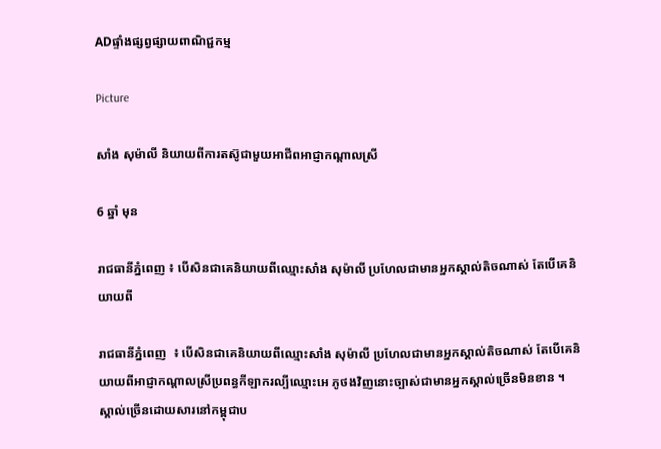ADផ្ទាំងផ្សព្វផ្សាយពាណិជ្ជកម្ម

Picture

សាំង សុម៉ាលី និយាយពីការតស៊ូជាមួយអាជីពអាជ្ញាកណ្ដាលស្រី

6 ឆ្នាំ មុន

រាជធានីភ្នំពេញ ៖ បើសិនជាគេនិយាយពីឈ្មោះសាំង សុម៉ាលី ប្រហែលជាមានអ្នកស្គាល់តិចណាស់ តែបើគេនិយាយពី

រាជធានីភ្នំពេញ  ៖ បើសិនជាគេនិយាយពីឈ្មោះសាំង សុម៉ាលី ប្រហែលជាមានអ្នកស្គាល់តិចណាស់ តែបើគេនិយាយពីអាជ្ញាកណ្ដាលស្រីប្រពន្ធកីឡាករល្បីឈ្មោះអេ ភូថងវិញនោះច្បាស់ជាមានអ្នកស្គាល់ច្រើនមិនខាន ។ ស្គាល់ច្រើនដោយសារនៅកម្ពុជាប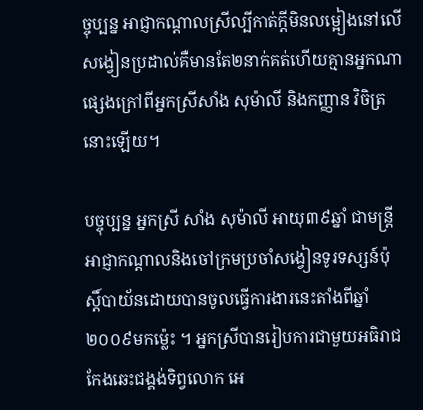ច្ចុប្បន្ន អាជ្ញាកណ្ដាលស្រីល្បីកាត់ក្ដីមិនលម្អៀងនៅលើសង្វៀនប្រដាល់គឺមានតែ២នាក់គត់ហើយគ្មានអ្នកណាផ្សេងក្រៅពីអ្នកស្រីសាំង សុម៉ាលី និងកញ្ញាន វិចិត្រ នោះឡើយ។

បច្ចុប្បន្ន អ្នកស្រី សាំង សុម៉ាលី អាយុ៣៩ឆ្នាំ ជាមន្ត្រីអាជ្ញាកណ្ដាលនិងចៅក្រមប្រចាំសង្វៀនទូរទស្សន៍ប៉ុស្តិ៍បាយ័នដោយបានចូលធ្វើការងារនេះតាំងពីឆ្នាំ២០០៩មកម្ល៉េះ ។ អ្នកស្រីបានរៀបការជាមួយអធិរាជកែងឆេះជង្គង់ទិព្វលោក អេ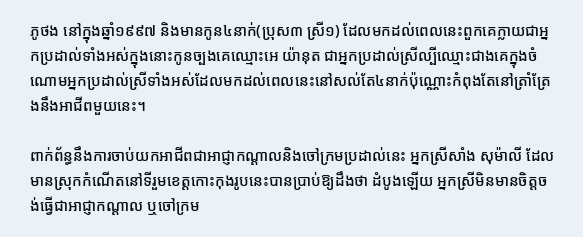ភូថង នៅក្នុងឆ្នាំ១៩៩៧ និងមានកូន៤នាក់(ប្រុស៣ ស្រី១) ដែលមកដល់ពេលនេះពួកគេក្លាយជាអ្នកប្រដាល់ទាំងអស់ក្នុងនោះកូនច្បងគេឈ្មោះអេ យ៉ានុត ជាអ្នកប្រដាល់ស្រីល្បីឈ្មោះជាងគេក្នុងចំណោមអ្នកប្រដាល់ស្រីទាំងអស់ដែលមកដល់ពេលនេះនៅសល់តែ៤នាក់ប៉ុណ្ណោះកំពុងតែនៅត្រាំត្រែងនឹងអាជីពមួយនេះ។

ពាក់ព័ន្ធនឹងការចាប់យកអាជីពជាអាជ្ញាកណ្ដាលនិងចៅក្រមប្រដាល់នេះ អ្នកស្រីសាំង សុម៉ាលី ដែលមានស្រុកកំណើតនៅទីរួមខេត្តកោះកុងរូបនេះបានប្រាប់ឱ្យដឹងថា ដំបូងឡើយ អ្នកស្រីមិនមានចិត្តចង់ធ្វើជាអាជ្ញាកណ្ដាល ឬចៅក្រម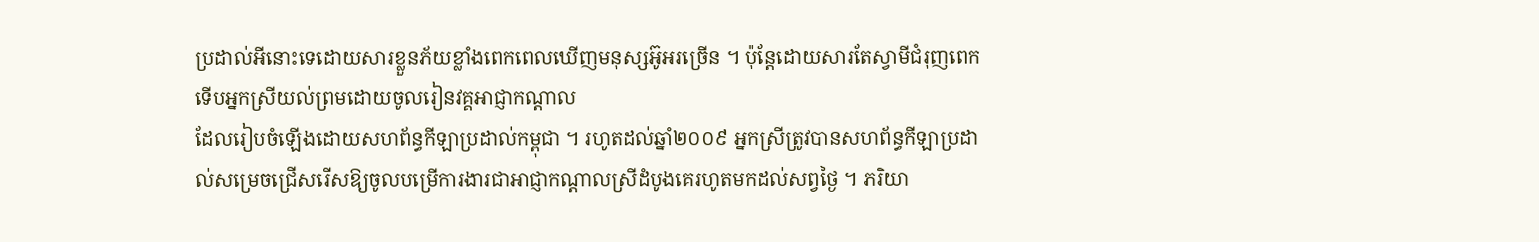ប្រដាល់អីនោះទេដោយសារខ្លួនភ័យខ្លាំងពេកពេលឃើញមនុស្សអ៊ូអរច្រើន ។ ប៉ុន្តែដោយសារតែស្វាមីជំរុញពេកទើបអ្នកស្រីយល់ព្រមដោយចូលរៀនវគ្គអាជ្ញាកណ្ដាល
ដែលរៀបចំឡើងដោយសហព័ន្ធកីឡាប្រដាល់កម្ពុជា ។ រហូតដល់ឆ្នាំ២០០៩ អ្នកស្រីត្រូវបានសហព័ន្ធកីឡាប្រដាល់សម្រេចជ្រើសរើសឱ្យចូលបម្រើការងារជាអាជ្ញាកណ្ដាលស្រីដំបូងគេរហូតមកដល់សព្វថ្ងៃ ។ ភរិយា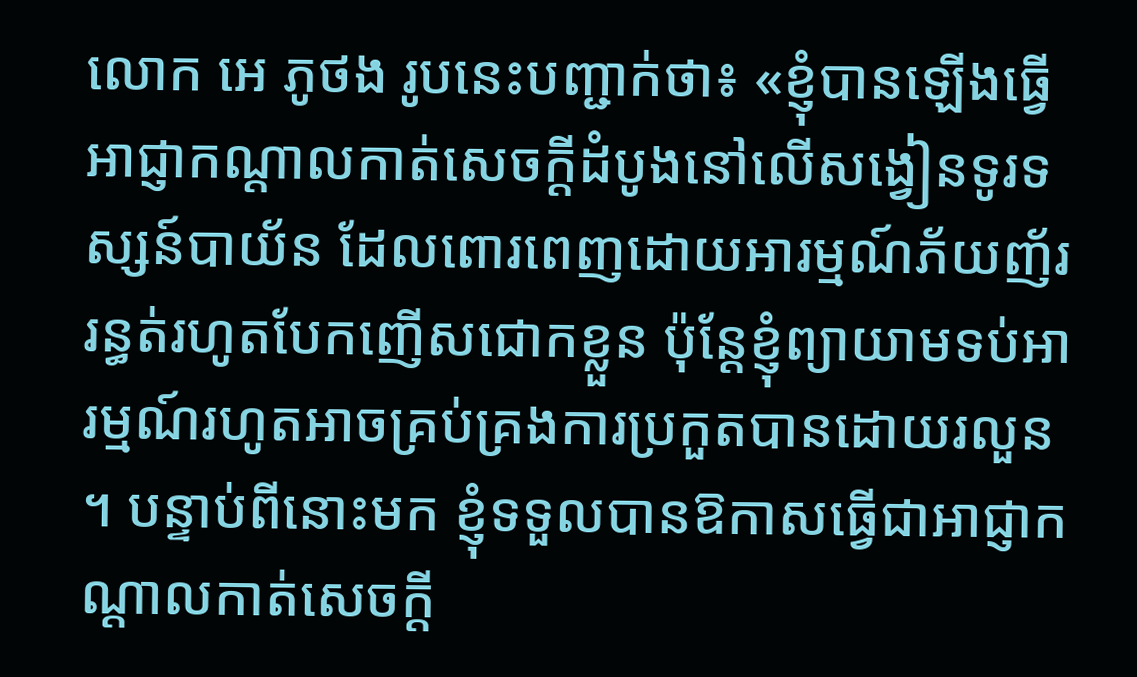លោក អេ ភូថង រូបនេះបញ្ជាក់ថា៖ «ខ្ញុំបានឡើងធ្វើអាជ្ញាកណ្ដាលកាត់សេចក្ដីដំបូងនៅលើសង្វៀនទូរទស្សន៍បាយ័ន ដែលពោរពេញដោយអារម្មណ៍ភ័យញ័ររន្ធត់រហូតបែកញើសជោកខ្លួន ប៉ុន្តែខ្ញុំព្យាយាមទប់អារម្មណ៍រហូតអាចគ្រប់គ្រងការប្រកួតបានដោយរលួន ។ បន្ទាប់ពីនោះមក ខ្ញុំទទួលបានឱកាសធ្វើជាអាជ្ញាកណ្ដាលកាត់សេចក្ដី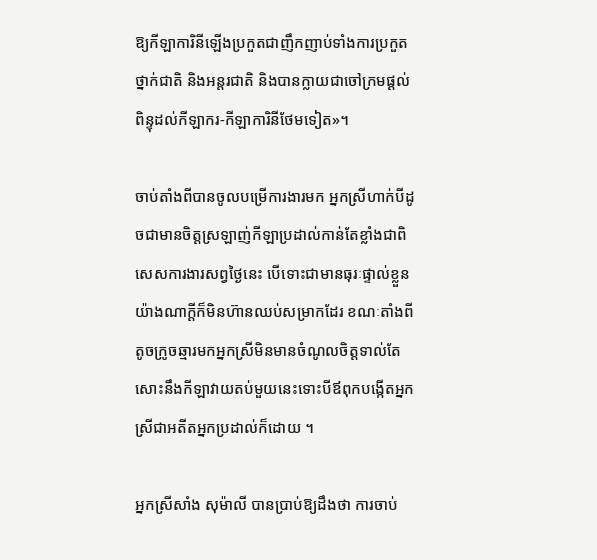ឱ្យកីឡាការិនីឡើងប្រកួតជាញឹកញាប់ទាំងការប្រកួតថ្នាក់ជាតិ និងអន្តរជាតិ និងបានក្លាយជាចៅក្រមផ្ដល់ពិន្ទុដល់កីឡាករ-កីឡាការិនីថែមទៀត»។

ចាប់តាំងពីបានចូលបម្រើការងារមក អ្នកស្រីហាក់បីដូចជាមានចិត្តស្រឡាញ់កីឡាប្រដាល់កាន់តែខ្លាំងជាពិសេសការងារសព្វថ្ងៃនេះ បើទោះជាមានធុរៈផ្ទាល់ខ្លួនយ៉ាងណាក្ដីក៏មិនហ៊ានឈប់សម្រាកដែរ ខណៈតាំងពីតូចក្រូចឆ្មារមកអ្នកស្រីមិនមានចំណូលចិត្តទាល់តែសោះនឹងកីឡាវាយតប់មួយនេះទោះបីឪពុកបង្កើតអ្នកស្រីជាអតីតអ្នកប្រដាល់ក៏ដោយ ។

អ្នកស្រីសាំង សុម៉ាលី បានប្រាប់ឱ្យដឹងថា ការចាប់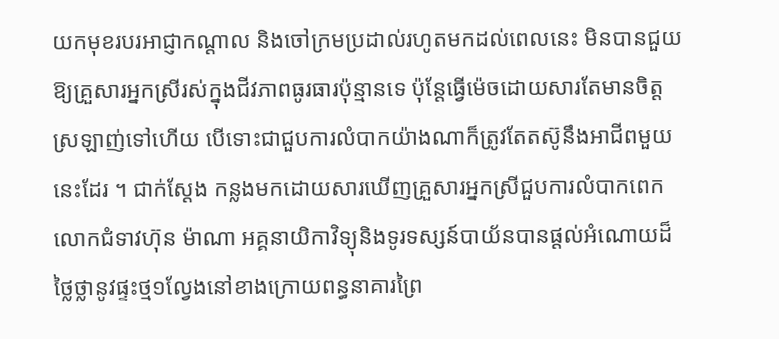យកមុខរបរអាជ្ញាកណ្ដាល និងចៅក្រមប្រដាល់រហូតមកដល់ពេលនេះ មិនបានជួយឱ្យគ្រួសារអ្នកស្រីរស់ក្នុងជីវភាពធូរធារប៉ុន្មានទេ ប៉ុន្តែធ្វើម៉េចដោយសារតែមានចិត្តស្រឡាញ់ទៅហើយ បើទោះជាជួបការលំបាកយ៉ាងណាក៏ត្រូវតែតស៊ូនឹងអាជីពមួយនេះដែរ ។ ជាក់ស្ដែង កន្លងមកដោយសារឃើញគ្រួសារអ្នកស្រីជួបការលំបាកពេក លោកជំទាវហ៊ុន ម៉ាណា អគ្គនាយិកាវិទ្យុនិងទូរទស្សន៍បាយ័នបានផ្ដល់អំណោយដ៏ថ្លៃថ្លានូវផ្ទះថ្ម១ល្វែងនៅខាងក្រោយពន្ធនាគារព្រៃ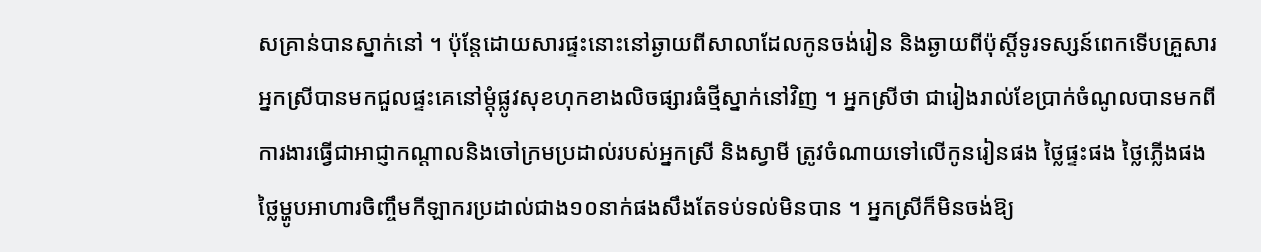សគ្រាន់បានស្នាក់នៅ ។ ប៉ុន្តែដោយសារផ្ទះនោះនៅឆ្ងាយពីសាលាដែលកូនចង់រៀន និងឆ្ងាយពីប៉ុស្តិ៍ទូរទស្សន៍ពេកទើបគ្រួសារអ្នកស្រីបានមកជួលផ្ទះគេនៅម្ដុំផ្លូវសុខហុកខាងលិចផ្សារធំថ្មីស្នាក់នៅវិញ ។ អ្នកស្រីថា ជារៀងរាល់ខែប្រាក់ចំណូលបានមកពីការងារធ្វើជាអាជ្ញាកណ្ដាលនិងចៅក្រមប្រដាល់របស់អ្នកស្រី និងស្វាមី ត្រូវចំណាយទៅលើកូនរៀនផង ថ្លៃផ្ទះផង ថ្លៃភ្លើងផង ថ្លៃម្ហូបអាហារចិញ្ចឹមកីឡាករប្រដាល់ជាង១០នាក់ផងសឹងតែទប់ទល់មិនបាន ។ អ្នកស្រីក៏មិនចង់ឱ្យ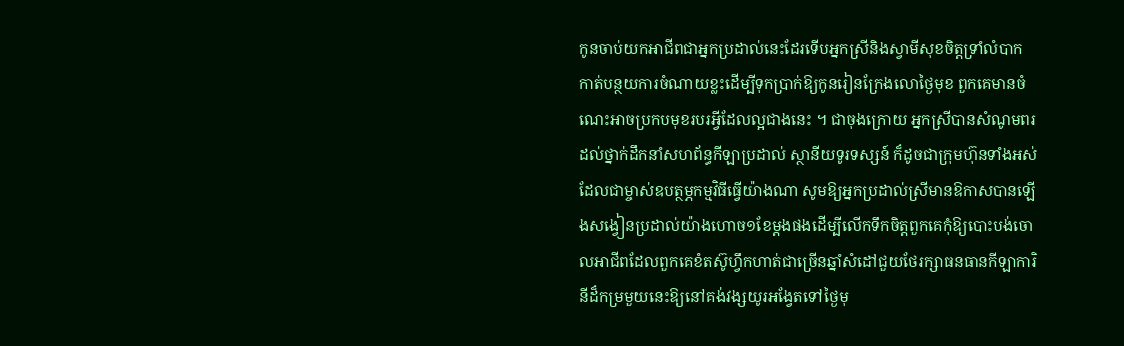កូនចាប់យកអាជីពជាអ្នកប្រដាល់នេះដែរទើបអ្នកស្រីនិងស្វាមីសុខចិត្តទ្រាំលំបាក កាត់បន្ថយការចំណាយខ្លះដើម្បីទុកប្រាក់ឱ្យកូនរៀនក្រែងលោថ្ងៃមុខ ពួកគេមានចំណេះអាចប្រកបមុខរបរអ្វីដែលល្អជាងនេះ ។ ជាចុងក្រោយ អ្នកស្រីបានសំណូមពរដល់ថ្នាក់ដឹកនាំសហព័ន្ធកីឡាប្រដាល់ ស្ថានីយទូរទស្សន៍ ក៏ដូចជាក្រុមហ៊ុនទាំងអស់ដែលជាម្ចាស់ឧបត្ថម្ភកម្មវិធីធ្វើយ៉ាងណា សូមឱ្យអ្នកប្រដាល់ស្រីមានឱកាសបានឡើងសង្វៀនប្រដាល់យ៉ាងហោច១ខែម្ដងផងដើម្បីលើកទឹកចិត្តពួកគេកុំឱ្យបោះបង់ចោលអាជីពដែលពួកគេខំតស៊ូហ្វឹកហាត់ជាច្រើនឆ្នាំសំដៅជួយថែរក្សាធនធានកីឡាការិនីដ៏កម្រមួយនេះឱ្យនៅគង់វង្សយូរអង្វែតទៅថ្ងៃមុ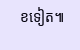ខទៀត៕